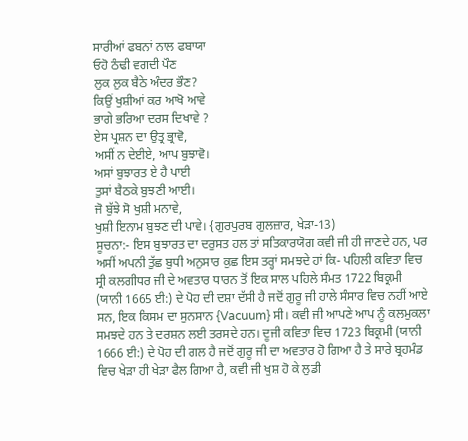ਸਾਰੀਆਂ ਫਬਨਾਂ ਨਾਲ ਫਬਾਯਾ
ਓਹੋ ਠੰਢੀ ਵਗਦੀ ਪੌਣ
ਲੁਕ ਲੁਕ ਬੈਠੇ ਅੰਦਰ ਭੌਣ?
ਕਿਉਂ ਖੁਸ਼ੀਆਂ ਕਰ ਆਖੋ ਆਵੇ
ਭਾਗੇ ਭਰਿਆ ਦਰਸ ਦਿਖਾਵੇ ?
ਏਸ ਪ੍ਰਸ਼ਨ ਦਾ ਉਤ੍ਰ ਭ੍ਰਾਵੋ,
ਅਸੀਂ ਨ ਦੇਈਏ, ਆਪ ਬੁਝਾਵੋ।
ਅਸਾਂ ਬੁਝਾਰਤ ਏ ਹੈ ਪਾਈ
ਤੁਸਾਂ ਬੈਠਕੇ ਬੁਝਣੀ ਆਈ।
ਜੋ ਬੁੱਝੇ ਸੋ ਖੁਸ਼ੀ ਮਨਾਵੇ,
ਖੁਸ਼ੀ ਇਨਾਮ ਬੁਝਣ ਦੀ ਪਾਵੇ। {ਗੁਰਪੁਰਬ ਗੁਲਜ਼ਾਰ, ਖੇੜਾ-13)
ਸੂਚਨਾ:- ਇਸ ਬੁਝਾਰਤ ਦਾ ਦਰੁਸਤ ਹਲ ਤਾਂ ਸਤਿਕਾਰਯੋਗ ਕਵੀ ਜੀ ਹੀ ਜਾਣਦੇ ਹਨ, ਪਰ ਅਸੀਂ ਅਪਨੀ ਤੁੱਛ ਬੁਧੀ ਅਨੁਸਾਰ ਕੁਛ ਇਸ ਤਰ੍ਹਾਂ ਸਮਝਦੇ ਹਾਂ ਕਿ- ਪਹਿਲੀ ਕਵਿਤਾ ਵਿਚ ਸ੍ਰੀ ਕਲਗੀਧਰ ਜੀ ਦੇ ਅਵਤਾਰ ਧਾਰਨ ਤੋਂ ਇਕ ਸਾਲ ਪਹਿਲੇ ਸੰਮਤ 1722 ਬਿਕ੍ਰਮੀ (ਯਾਨੀ 1665 ਈ:) ਦੇ ਪੋਹ ਦੀ ਦਸ਼ਾ ਦੱਸੀ ਹੈ ਜਦੋਂ ਗੁਰੂ ਜੀ ਹਾਲੇ ਸੰਸਾਰ ਵਿਚ ਨਹੀਂ ਆਏ ਸਨ, ਇਕ ਕਿਸਮ ਦਾ ਸੁਨਸਾਨ {Vacuum} ਸੀ। ਕਵੀ ਜੀ ਆਪਣੇ ਆਪ ਨੂੰ ਕਲਮੁਕਲਾ ਸਮਝਦੇ ਹਨ ਤੇ ਦਰਸ਼ਨ ਲਈ ਤਰਸਦੇ ਹਨ। ਦੂਜੀ ਕਵਿਤਾ ਵਿਚ 1723 ਬਿਕ੍ਰਮੀ (ਯਾਨੀ 1666 ਈ:) ਦੇ ਪੋਹ ਦੀ ਗਲ ਹੈ ਜਦੋਂ ਗੁਰੂ ਜੀ ਦਾ ਅਵਤਾਰ ਹੋ ਗਿਆ ਹੈ ਤੇ ਸਾਰੇ ਬ੍ਰਹਮੰਡ ਵਿਚ ਖੇੜਾ ਹੀ ਖੇੜਾ ਫੈਲ ਗਿਆ ਹੈ, ਕਵੀ ਜੀ ਖੁਸ਼ ਹੋ ਕੇ ਲੁਡੀ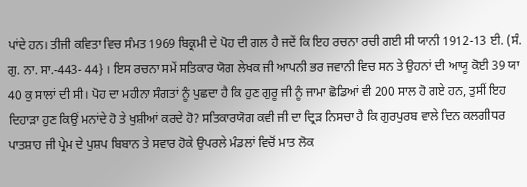ਪਾਂਦੇ ਹਨ। ਤੀਜੀ ਕਵਿਤਾ ਵਿਚ ਸੰਮਤ 1969 ਬਿਕ੍ਰਮੀ ਦੇ ਪੋਹ ਦੀ ਗਲ ਹੈ ਜਦੇਂ ਕਿ ਇਹ ਰਚਨਾ ਰਚੀ ਗਈ ਸੀ ਯਾਨੀ 1912-13 ਈ. (ਸੰ. ਗੁ. ਨਾ. ਸਾ.-443- 44} । ਇਸ ਰਚਨਾ ਸਮੇਂ ਸਤਿਕਾਰ ਯੋਗ ਲੇਖਕ ਜੀ ਆਪਨੀ ਭਰ ਜਵਾਨੀ ਵਿਚ ਸਨ ਤੇ ਉਹਨਾਂ ਦੀ ਆਯੂ ਕੋਈ 39 ਯਾ 40 ਕੁ ਸਾਲਾਂ ਦੀ ਸੀ। ਪੋਹ ਦਾ ਮਹੀਨਾ ਸੰਗਤਾਂ ਨੂੰ ਪੁਛਦਾ ਹੈ ਕਿ ਹੁਣ ਗੁਰੂ ਜੀ ਨੂੰ ਜਾਮਾ ਛੋਡਿਆਂ ਵੀ 200 ਸਾਲ ਹੋ ਗਏ ਹਨ, ਤੁਸੀਂ ਇਹ ਦਿਹਾੜਾ ਹੁਣ ਕਿਉਂ ਮਨਾਂਦੇ ਹੋ ਤੇ ਖੁਸ਼ੀਆਂ ਕਰਦੇ ਹੋ? ਸਤਿਕਾਰਯੋਗ ਕਵੀ ਜੀ ਦਾ ਦ੍ਰਿੜ ਨਿਸਚਾ ਹੈ ਕਿ ਗੁਰਪੁਰਬ ਵਾਲੇ ਦਿਨ ਕਲਗੀਧਰ ਪਾਤਸ਼ਾਹ ਜੀ ਪ੍ਰੇਮ ਦੇ ਪੁਸ਼ਪ ਬਿਬਾਨ ਤੇ ਸਵਾਰ ਹੋਕੇ ਉਪਰਲੇ ਮੰਡਲਾਂ ਵਿਚੋਂ ਮਾਤ ਲੋਕ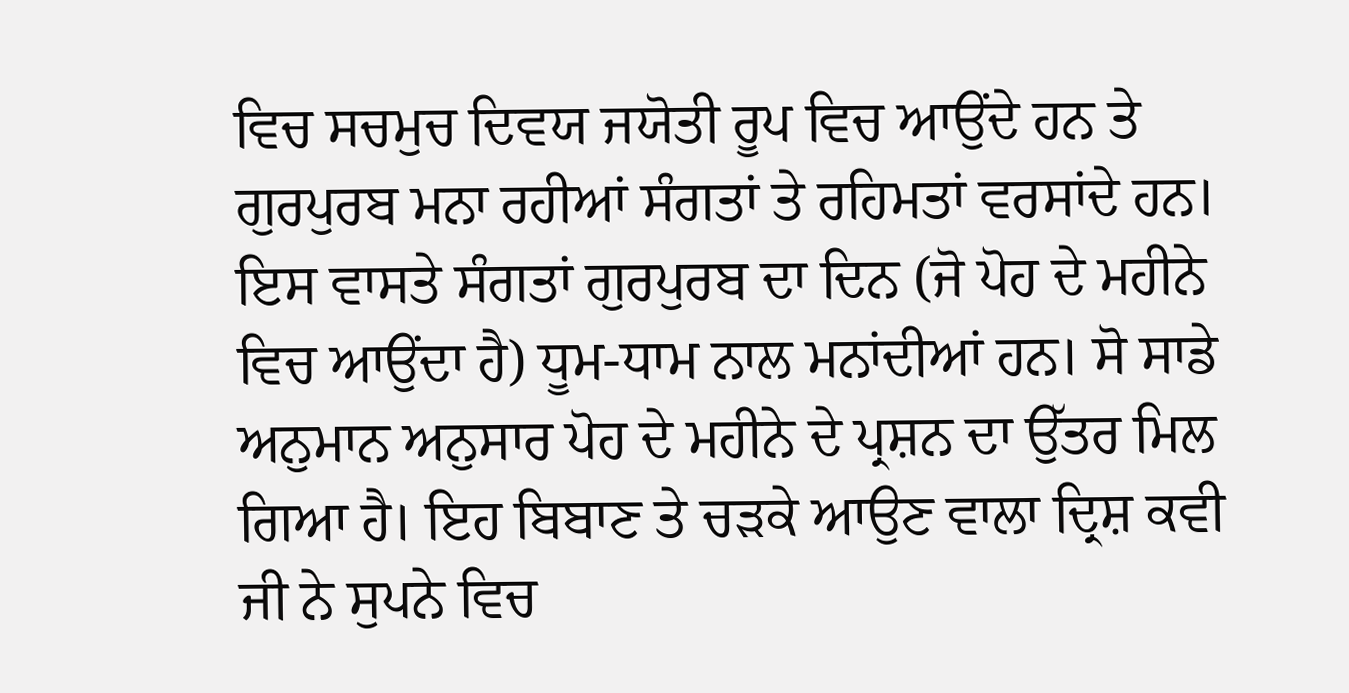ਵਿਚ ਸਚਮੁਚ ਦਿਵਯ ਜਯੋਤੀ ਰੂਪ ਵਿਚ ਆਉਂਦੇ ਹਨ ਤੇ ਗੁਰਪੁਰਬ ਮਨਾ ਰਹੀਆਂ ਸੰਗਤਾਂ ਤੇ ਰਹਿਮਤਾਂ ਵਰਸਾਂਦੇ ਹਨ। ਇਸ ਵਾਸਤੇ ਸੰਗਤਾਂ ਗੁਰਪੁਰਬ ਦਾ ਦਿਨ (ਜੋ ਪੋਹ ਦੇ ਮਹੀਨੇ ਵਿਚ ਆਉਂਦਾ ਹੈ) ਧੂਮ-ਧਾਮ ਨਾਲ ਮਨਾਂਦੀਆਂ ਹਨ। ਸੋ ਸਾਡੇ ਅਨੁਮਾਨ ਅਨੁਸਾਰ ਪੋਹ ਦੇ ਮਹੀਨੇ ਦੇ ਪ੍ਰਸ਼ਨ ਦਾ ਉੱਤਰ ਮਿਲ ਗਿਆ ਹੈ। ਇਹ ਬਿਬਾਣ ਤੇ ਚੜਕੇ ਆਉਣ ਵਾਲਾ ਦ੍ਰਿਸ਼ ਕਵੀ ਜੀ ਨੇ ਸੁਪਨੇ ਵਿਚ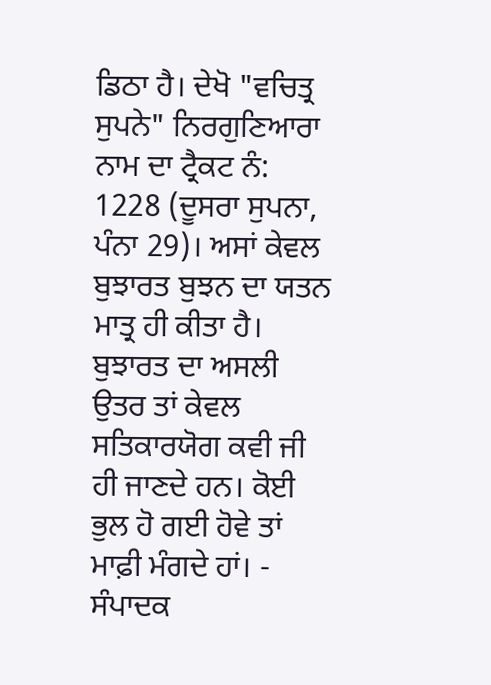ਡਿਠਾ ਹੈ। ਦੇਖੋ "ਵਚਿਤ੍ਰ ਸੁਪਨੇ" ਨਿਰਗੁਣਿਆਰਾ ਨਾਮ ਦਾ ਟ੍ਰੈਕਟ ਨੰ: 1228 (ਦੂਸਰਾ ਸੁਪਨਾ, ਪੰਨਾ 29)। ਅਸਾਂ ਕੇਵਲ ਬੁਝਾਰਤ ਬੁਝਨ ਦਾ ਯਤਨ ਮਾਤ੍ਰ ਹੀ ਕੀਤਾ ਹੈ। ਬੁਝਾਰਤ ਦਾ ਅਸਲੀ ਉਤਰ ਤਾਂ ਕੇਵਲ ਸਤਿਕਾਰਯੋਗ ਕਵੀ ਜੀ ਹੀ ਜਾਣਦੇ ਹਨ। ਕੋਈ ਭੁਲ ਹੋ ਗਈ ਹੋਵੇ ਤਾਂ ਮਾਫ਼ੀ ਮੰਗਦੇ ਹਾਂ। - ਸੰਪਾਦਕ